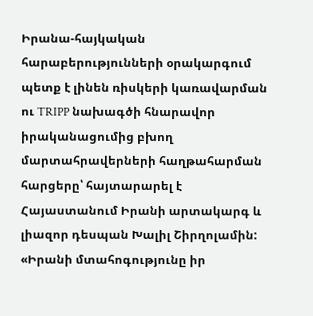Իրանա-հայկական հարաբերությունների օրակարգում պետք է լինեն ռիսկերի կառավարման ու TRIPP նախագծի հնարավոր իրականացումից բխող մարտահրավերների հաղթահարման հարցերը՝ հայտարարել է Հայաստանում Իրանի արտակարգ և լիազոր դեսպան Խալիլ Շիրղոլամին: «Իրանի մտահոգությունը իր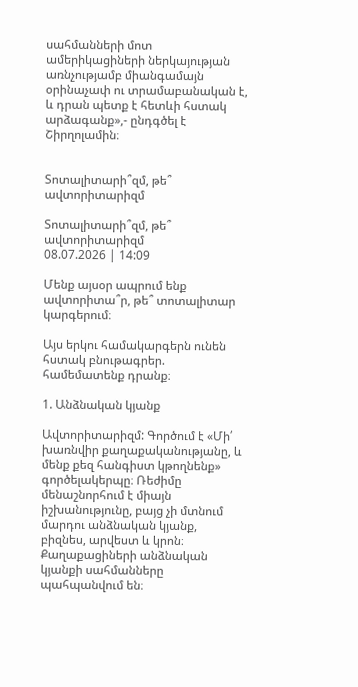սահմանների մոտ ամերիկացիների ներկայության առնչությամբ միանգամայն օրինաչափ ու տրամաբանական է, և դրան պետք է հետևի հստակ արձագանք»,- ընդգծել է Շիրղոլամին։


Տոտալիտարի՞զմ, թե՞ ավտորիտարիզմ

Տոտալիտարի՞զմ, թե՞ ավտորիտարիզմ
08.07.2026 | 14:09

Մենք այսօր ապրում ենք ավտորիտա՞ր, թե՞ տոտալիտար կարգերում։

Այս երկու համակարգերն ունեն հստակ բնութագրեր. համեմատենք դրանք։

1. Անձնական կյանք

Ավտորիտարիզմ: Գործում է «Մի՛ խառնվիր քաղաքականությանը, և մենք քեզ հանգիստ կթողնենք» գործելակերպը։ Ռեժիմը մենաշնորհում է միայն իշխանությունը, բայց չի մտնում մարդու անձնական կյանք, բիզնես, արվեստ և կրոն։ Քաղաքացիների անձնական կյանքի սահմանները պահպանվում են։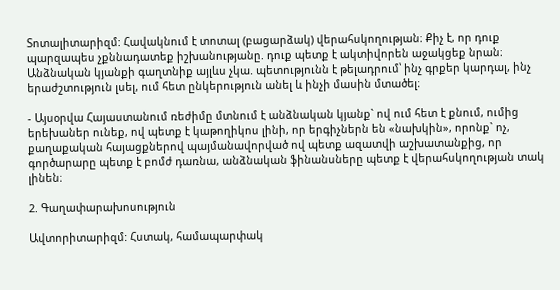Տոտալիտարիզմ: Հավակնում է տոտալ (բացարձակ) վերահսկողության։ Քիչ է, որ դուք պարզապես չքննադատեք իշխանությանը. դուք պետք է ակտիվորեն աջակցեք նրան։ Անձնական կյանքի գաղտնիք այլևս չկա. պետությունն է թելադրում՝ ինչ գրքեր կարդալ, ինչ երաժշտություն լսել, ում հետ ընկերություն անել և ինչի մասին մտածել։

- Այսօրվա Հայաստանում ռեժիմը մտնում է անձնական կյանք` ով ում հետ է քնում, ումից երեխաներ ունեք, ով պետք է կաթողիկոս լինի, որ երգիչներն են «նախկին», որոնք` ոչ, քաղաքական հայացքներով պայմանավորված ով պետք ազատվի աշխատանքից, որ գործարարը պետք է բոմժ դառնա, անձնական ֆինանսները պետք է վերահսկողության տակ լինեն։

2. Գաղափարախոսություն

Ավտորիտարիզմ: Հստակ, համապարփակ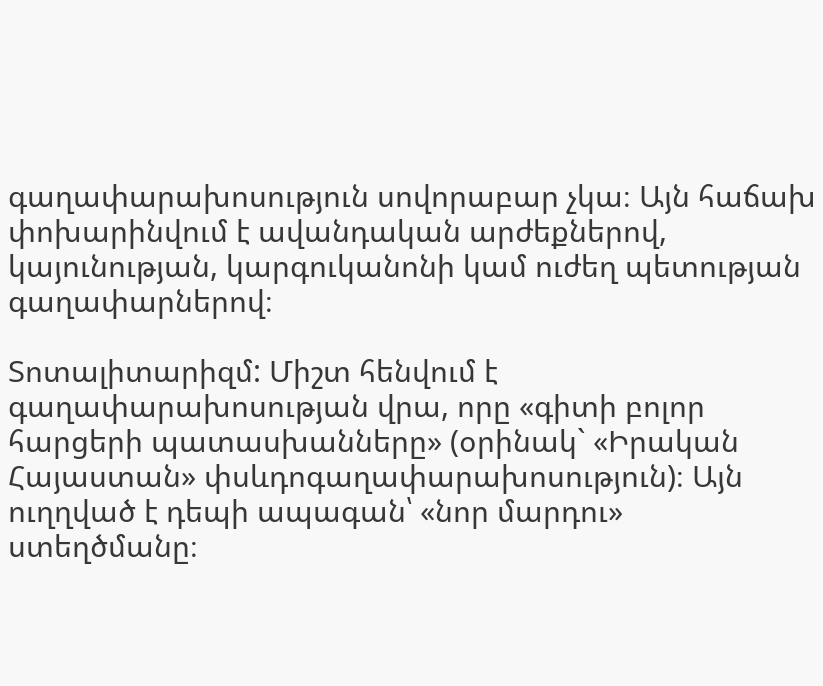գաղափարախոսություն սովորաբար չկա։ Այն հաճախ փոխարինվում է ավանդական արժեքներով, կայունության, կարգուկանոնի կամ ուժեղ պետության գաղափարներով։

Տոտալիտարիզմ: Միշտ հենվում է գաղափարախոսության վրա, որը «գիտի բոլոր հարցերի պատասխանները» (օրինակ` «Իրական Հայաստան» փսևդոգաղափարախոսություն)։ Այն ուղղված է դեպի ապագան՝ «նոր մարդու» ստեղծմանը։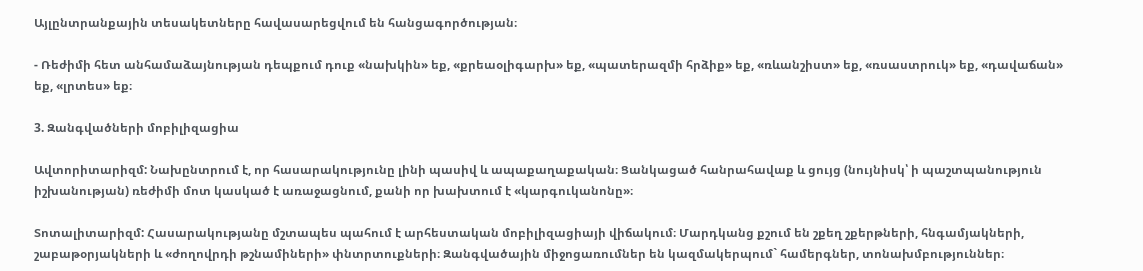Այլընտրանքային տեսակետները հավասարեցվում են հանցագործության։

- Ռեժիմի հետ անհամաձայնության դեպքում դուք «նախկին» եք, «քրեաօլիգարխ» եք, «պատերազմի հրձիք» եք, «ռևանշիստ» եք, «ռսաստրուկ» եք, «դավաճան» եք, «լրտես» եք։

3. Զանգվածների մոբիլիզացիա

Ավտորիտարիզմ: Նախընտրում է, որ հասարակությունը լինի պասիվ և ապաքաղաքական։ Ցանկացած հանրահավաք և ցույց (նույնիսկ՝ ի պաշտպանություն իշխանության) ռեժիմի մոտ կասկած է առաջացնում, քանի որ խախտում է «կարգուկանոնը»։

Տոտալիտարիզմ: Հասարակությանը մշտապես պահում է արհեստական մոբիլիզացիայի վիճակում։ Մարդկանց քշում են շքեղ շքերթների, հնգամյակների, շաբաթօրյակների և «ժողովրդի թշնամիների» փնտրտուքների։ Զանգվածային միջոցառումներ են կազմակերպում` համերգներ, տոնախմբություններ։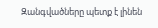Զանգվածները պետք է լինեն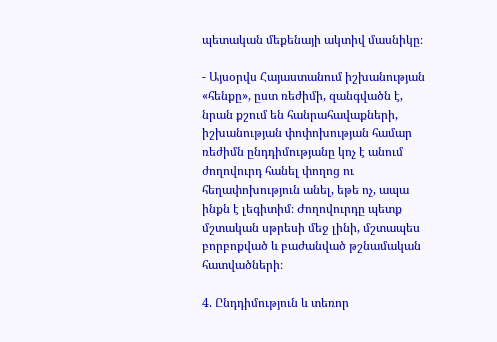պետական մեքենայի ակտիվ մասնիկը։

- Այսօրվս Հայաստանում իշխանության «հենքը», ըստ ռեժիմի, զանգվածն է, նրան քշում են հանրահավաքների, իշխանության փոփոխության համար ռեժիմն ընդդիմությանը կոչ է անում ժողովուրդ հանել փողոց ու հեղափոխություն անել, եթե ոչ, ապա ինքն է լեգիտիմ։ Ժողովուրդը պետք մշտական սթրեսի մեջ լինի, մշտապես բորբոքված և բաժանված թշնամական հատվածների։

4. Ընդդիմություն և տեռոր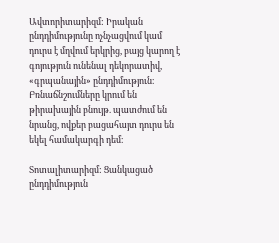Ավտորիտարիզմ: Իրական ընդդիմությունը ոչնչացվում կամ դուրս է մղվում երկրից, բայց կարող է գոյություն ունենալ դեկորատիվ, «գրպանային» ընդդիմություն։ Բռնաճնշումները կրում են թիրախային բնույթ. պատժում են նրանց, ովքեր բացահայտ դուրս են եկել համակարգի դեմ։

Տոտալիտարիզմ: Ցանկացած ընդդիմություն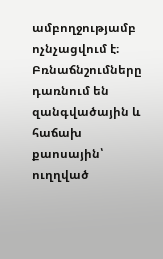ամբողջությամբ ոչնչացվում է։ Բռնաճնշումները դառնում են զանգվածային և հաճախ քաոսային՝ ուղղված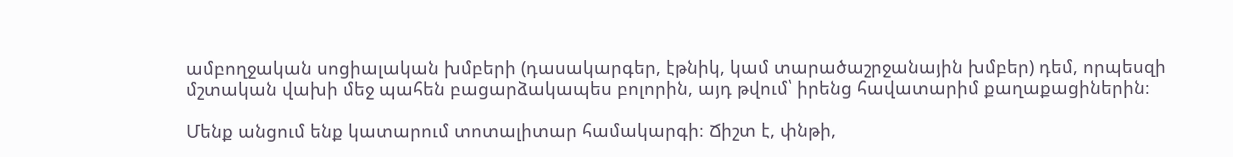ամբողջական սոցիալական խմբերի (դասակարգեր, էթնիկ, կամ տարածաշրջանային խմբեր) դեմ, որպեսզի մշտական վախի մեջ պահեն բացարձակապես բոլորին, այդ թվում՝ իրենց հավատարիմ քաղաքացիներին։

Մենք անցում ենք կատարում տոտալիտար համակարգի։ Ճիշտ է, փնթի,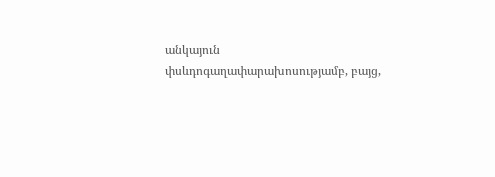անկայուն փսևդոգաղափարախոսությամբ, բայց,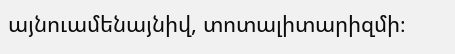այնուամենայնիվ, տոտալիտարիզմի։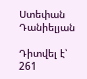Ստեփան Դանիելյան

Դիտվել է՝ 261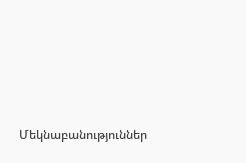Մեկնաբանություններ